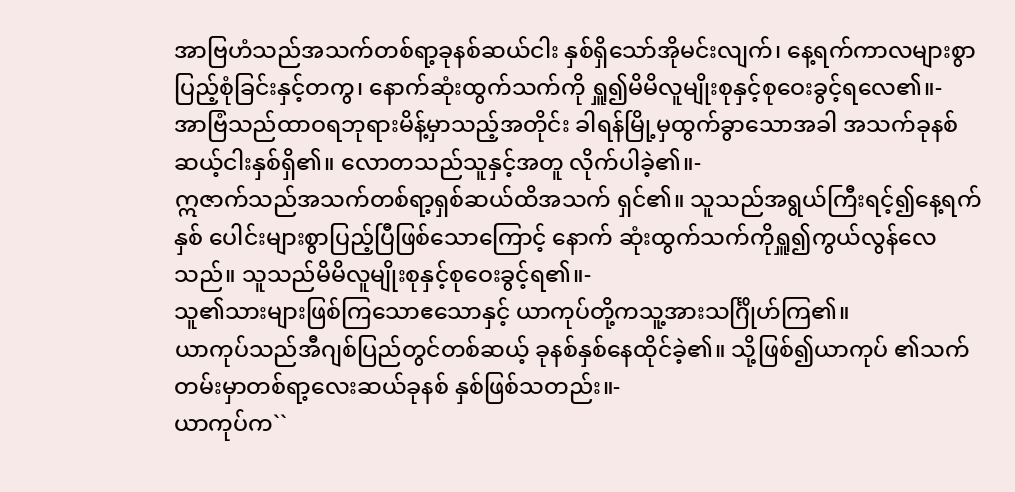အာဗြဟံသည်အသက်တစ်ရာ့ခုနစ်ဆယ်ငါး နှစ်ရှိသော်အိုမင်းလျက်၊ နေ့ရက်ကာလများစွာ ပြည့်စုံခြင်းနှင့်တကွ၊ နောက်ဆုံးထွက်သက်ကို ရှူ၍မိမိလူမျိုးစုနှင့်စုဝေးခွင့်ရလေ၏။-
အာဗြံသည်ထာဝရဘုရားမိန့်မှာသည့်အတိုင်း ခါရန်မြို့မှထွက်ခွာသောအခါ အသက်ခုနစ် ဆယ့်ငါးနှစ်ရှိ၏။ လောတသည်သူနှင့်အတူ လိုက်ပါခဲ့၏။-
ဣဇာက်သည်အသက်တစ်ရာ့ရှစ်ဆယ်ထိအသက် ရှင်၏။ သူသည်အရွယ်ကြီးရင့်၍နေ့ရက်နှစ် ပေါင်းများစွာပြည့်ပြီဖြစ်သောကြောင့် နောက် ဆုံးထွက်သက်ကိုရှူ၍ကွယ်လွန်လေသည်။ သူသည်မိမိလူမျိုးစုနှင့်စုဝေးခွင့်ရ၏။-
သူ၏သားများဖြစ်ကြသောဧသောနှင့် ယာကုပ်တို့ကသူ့အားသင်္ဂြိုဟ်ကြ၏။
ယာကုပ်သည်အီဂျစ်ပြည်တွင်တစ်ဆယ့် ခုနစ်နှစ်နေထိုင်ခဲ့၏။ သို့ဖြစ်၍ယာကုပ် ၏သက်တမ်းမှာတစ်ရာ့လေးဆယ်ခုနစ် နှစ်ဖြစ်သတည်း။-
ယာကုပ်က``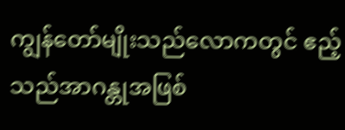ကျွန်တော်မျိုးသည်လောကတွင် ဧည့်သည်အာဂန္တုအဖြစ်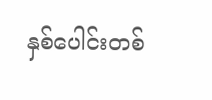နှစ်ပေါင်းတစ်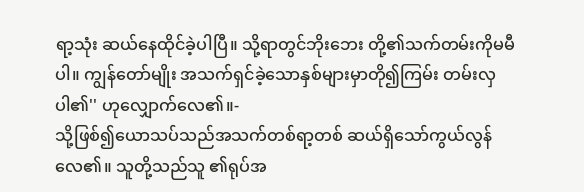ရာ့သုံး ဆယ်နေထိုင်ခဲ့ပါပြီ။ သို့ရာတွင်ဘိုးဘေး တို့၏သက်တမ်းကိုမမီပါ။ ကျွန်တော်မျိုး အသက်ရှင်ခဲ့သောနှစ်များမှာတို၍ကြမ်း တမ်းလှပါ၏'' ဟုလျှောက်လေ၏။-
သို့ဖြစ်၍ယောသပ်သည်အသက်တစ်ရာ့တစ် ဆယ်ရှိသော်ကွယ်လွန်လေ၏။ သူတို့သည်သူ ၏ရုပ်အ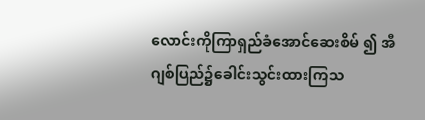လောင်းကိုကြာရှည်ခံအောင်ဆေးစိမ် ၍ အီဂျစ်ပြည်၌ခေါင်းသွင်းထားကြသ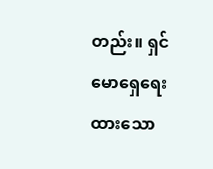တည်း။ ရှင်မောရှေရေးထားသော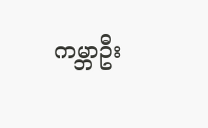ကမ္ဘာဦး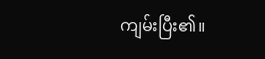ကျမ်းပြီး၏။